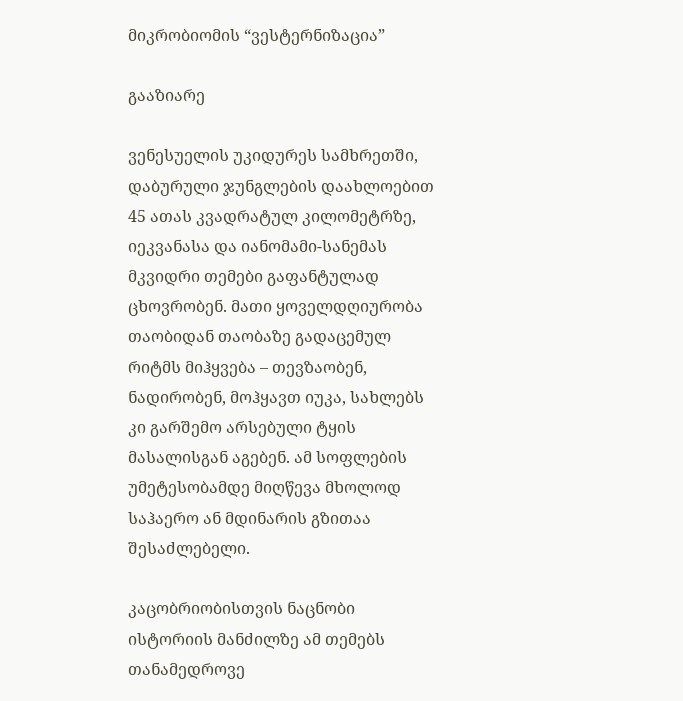მიკრობიომის “ვესტერნიზაცია”

გააზიარე

ვენესუელის უკიდურეს სამხრეთში, დაბურული ჯუნგლების დაახლოებით 45 ათას კვადრატულ კილომეტრზე, იეკვანასა და იანომამი-სანემას მკვიდრი თემები გაფანტულად ცხოვრობენ. მათი ყოველდღიურობა თაობიდან თაობაზე გადაცემულ რიტმს მიჰყვება – თევზაობენ, ნადირობენ, მოჰყავთ იუკა, სახლებს კი გარშემო არსებული ტყის მასალისგან აგებენ. ამ სოფლების უმეტესობამდე მიღწევა მხოლოდ საჰაერო ან მდინარის გზითაა შესაძლებელი.

კაცობრიობისთვის ნაცნობი ისტორიის მანძილზე ამ თემებს თანამედროვე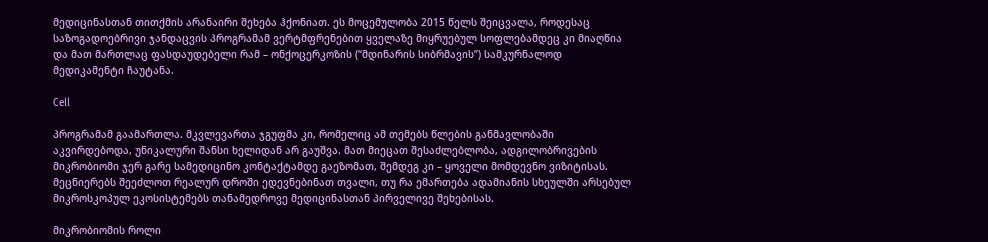მედიცინასთან თითქმის არანაირი შეხება ჰქონიათ. ეს მოცემულობა 2015 წელს შეიცვალა, როდესაც საზოგადოებრივი ჯანდაცვის პროგრამამ ვერტმფრენებით ყველაზე მიყრუებულ სოფლებამდეც კი მიაღწია და მათ მართლაც ფასდაუდებელი რამ – ონქოცერკოზის (“მდინარის სიბრმავის”) სამკურნალოდ მედიკამენტი ჩაუტანა.

Cell

პროგრამამ გაამართლა. მკვლევართა ჯგუფმა კი, რომელიც ამ თემებს წლების განმავლობაში აკვირდებოდა, უნიკალური შანსი ხელიდან არ გაუშვა. მათ მიეცათ შესაძლებლობა, ადგილობრივების მიკრობიომი ჯერ გარე სამედიცინო კონტაქტამდე გაეზომათ, შემდეგ კი – ყოველი მომდევნო ვიზიტისას. მეცნიერებს შეეძლოთ რეალურ დროში ედევნებინათ თვალი, თუ რა ემართება ადამიანის სხეულში არსებულ მიკროსკოპულ ეკოსისტემებს თანამედროვე მედიცინასთან პირველივე შეხებისას.

მიკრობიომის როლი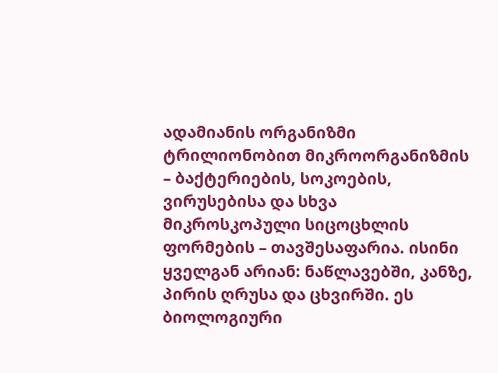ადამიანის ორგანიზმი ტრილიონობით მიკროორგანიზმის – ბაქტერიების, სოკოების, ვირუსებისა და სხვა მიკროსკოპული სიცოცხლის ფორმების – თავშესაფარია. ისინი ყველგან არიან: ნაწლავებში, კანზე, პირის ღრუსა და ცხვირში. ეს ბიოლოგიური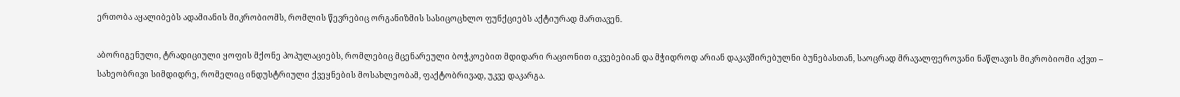ერთობა აყალიბებს ადამიანის მიკრობიომს, რომლის წევრებიც ორგანიზმის სასიცოცხლო ფუნქციებს აქტიურად მართავენ.

აბორიგენული, ტრადიციული ყოფის მქონე პოპულაციებს, რომლებიც მცენარეული ბოჭკოებით მდიდარი რაციონით იკვებებიან და მჭიდროდ არიან დაკავშირებულნი ბუნებასთან, საოცრად მრავალფეროვანი ნაწლავის მიკრობიომი აქვთ – სახეობრივი სიმდიდრე, რომელიც ინდუსტრიული ქვეყნების მოსახლეობამ, ფაქტობრივად, უკვე დაკარგა.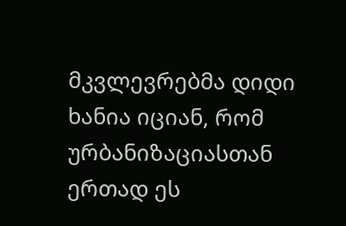მკვლევრებმა დიდი ხანია იციან, რომ ურბანიზაციასთან ერთად ეს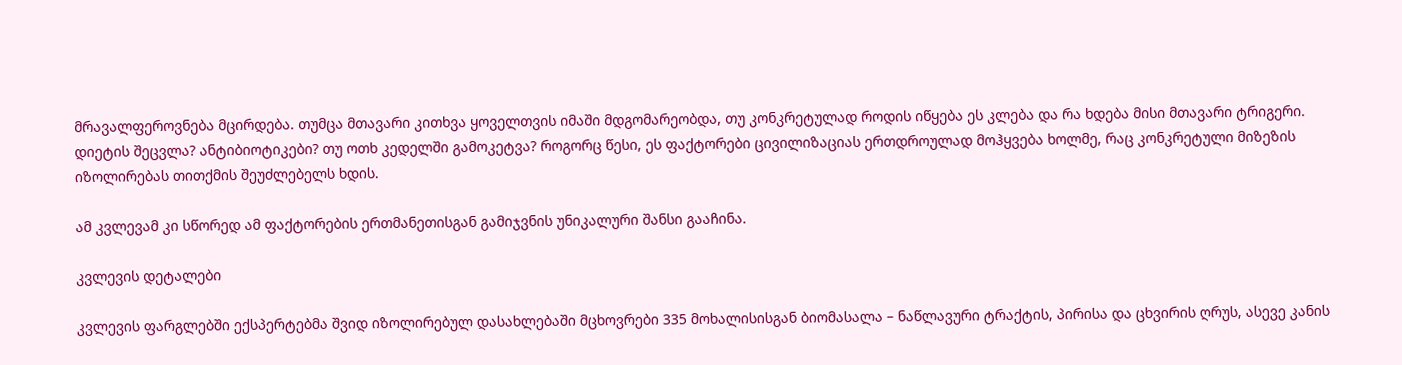მრავალფეროვნება მცირდება. თუმცა მთავარი კითხვა ყოველთვის იმაში მდგომარეობდა, თუ კონკრეტულად როდის იწყება ეს კლება და რა ხდება მისი მთავარი ტრიგერი. დიეტის შეცვლა? ანტიბიოტიკები? თუ ოთხ კედელში გამოკეტვა? როგორც წესი, ეს ფაქტორები ცივილიზაციას ერთდროულად მოჰყვება ხოლმე, რაც კონკრეტული მიზეზის იზოლირებას თითქმის შეუძლებელს ხდის.

ამ კვლევამ კი სწორედ ამ ფაქტორების ერთმანეთისგან გამიჯვნის უნიკალური შანსი გააჩინა.

კვლევის დეტალები

კვლევის ფარგლებში ექსპერტებმა შვიდ იზოლირებულ დასახლებაში მცხოვრები 335 მოხალისისგან ბიომასალა – ნაწლავური ტრაქტის, პირისა და ცხვირის ღრუს, ასევე კანის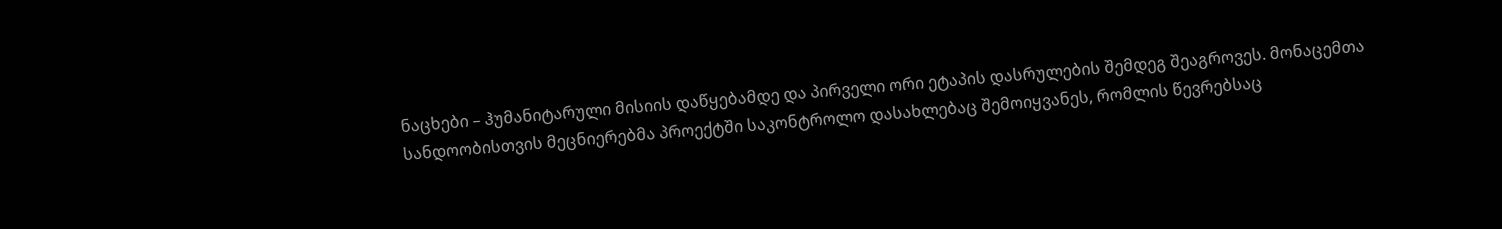ნაცხები – ჰუმანიტარული მისიის დაწყებამდე და პირველი ორი ეტაპის დასრულების შემდეგ შეაგროვეს. მონაცემთა სანდოობისთვის მეცნიერებმა პროექტში საკონტროლო დასახლებაც შემოიყვანეს, რომლის წევრებსაც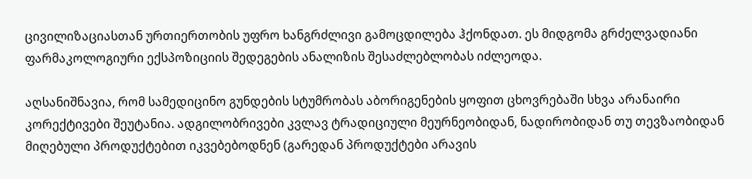ცივილიზაციასთან ურთიერთობის უფრო ხანგრძლივი გამოცდილება ჰქონდათ. ეს მიდგომა გრძელვადიანი ფარმაკოლოგიური ექსპოზიციის შედეგების ანალიზის შესაძლებლობას იძლეოდა.

აღსანიშნავია, რომ სამედიცინო გუნდების სტუმრობას აბორიგენების ყოფით ცხოვრებაში სხვა არანაირი კორექტივები შეუტანია. ადგილობრივები კვლავ ტრადიციული მეურნეობიდან, ნადირობიდან თუ თევზაობიდან მიღებული პროდუქტებით იკვებებოდნენ (გარედან პროდუქტები არავის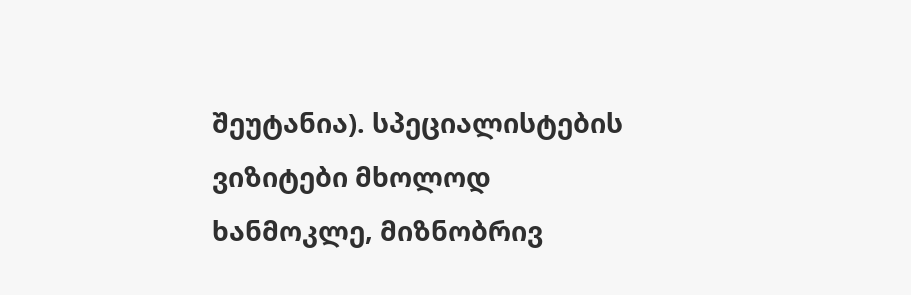შეუტანია). სპეციალისტების ვიზიტები მხოლოდ ხანმოკლე, მიზნობრივ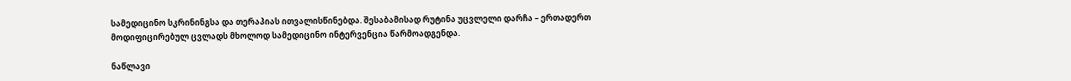სამედიცინო სკრინინგსა და თერაპიას ითვალისწინებდა. შესაბამისად რუტინა უცვლელი დარჩა – ერთადერთ მოდიფიცირებულ ცვლადს მხოლოდ სამედიცინო ინტერვენცია წარმოადგენდა.

ნაწლავი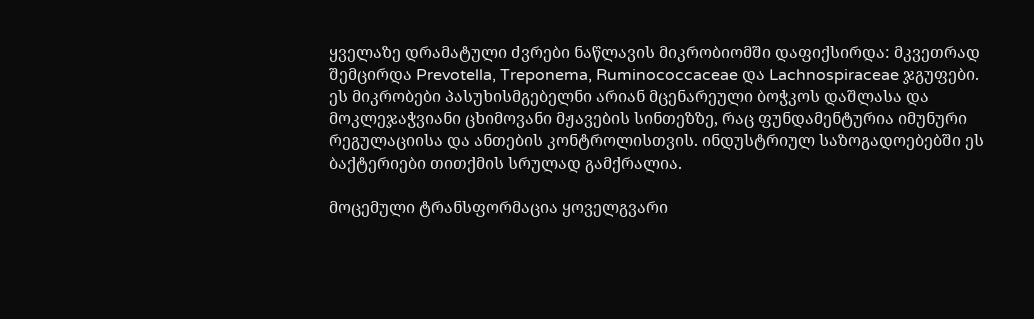ყველაზე დრამატული ძვრები ნაწლავის მიკრობიომში დაფიქსირდა: მკვეთრად შემცირდა Prevotella, Treponema, Ruminococcaceae და Lachnospiraceae ჯგუფები. ეს მიკრობები პასუხისმგებელნი არიან მცენარეული ბოჭკოს დაშლასა და მოკლეჯაჭვიანი ცხიმოვანი მჟავების სინთეზზე, რაც ფუნდამენტურია იმუნური რეგულაციისა და ანთების კონტროლისთვის. ინდუსტრიულ საზოგადოებებში ეს ბაქტერიები თითქმის სრულად გამქრალია.

მოცემული ტრანსფორმაცია ყოველგვარი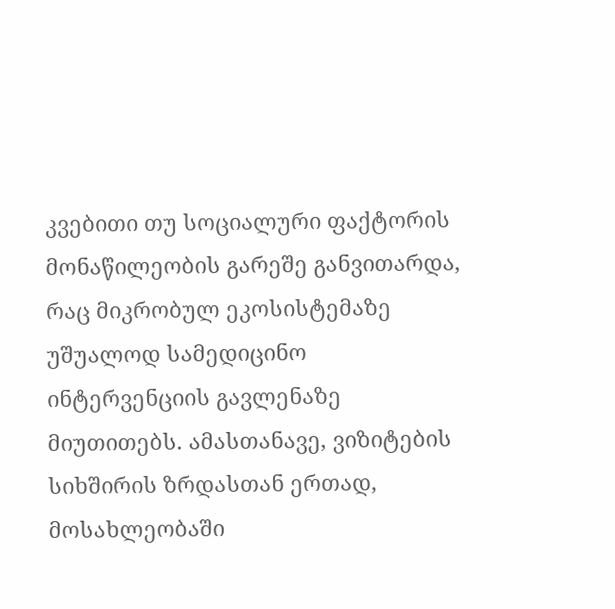კვებითი თუ სოციალური ფაქტორის მონაწილეობის გარეშე განვითარდა, რაც მიკრობულ ეკოსისტემაზე უშუალოდ სამედიცინო ინტერვენციის გავლენაზე მიუთითებს. ამასთანავე, ვიზიტების სიხშირის ზრდასთან ერთად, მოსახლეობაში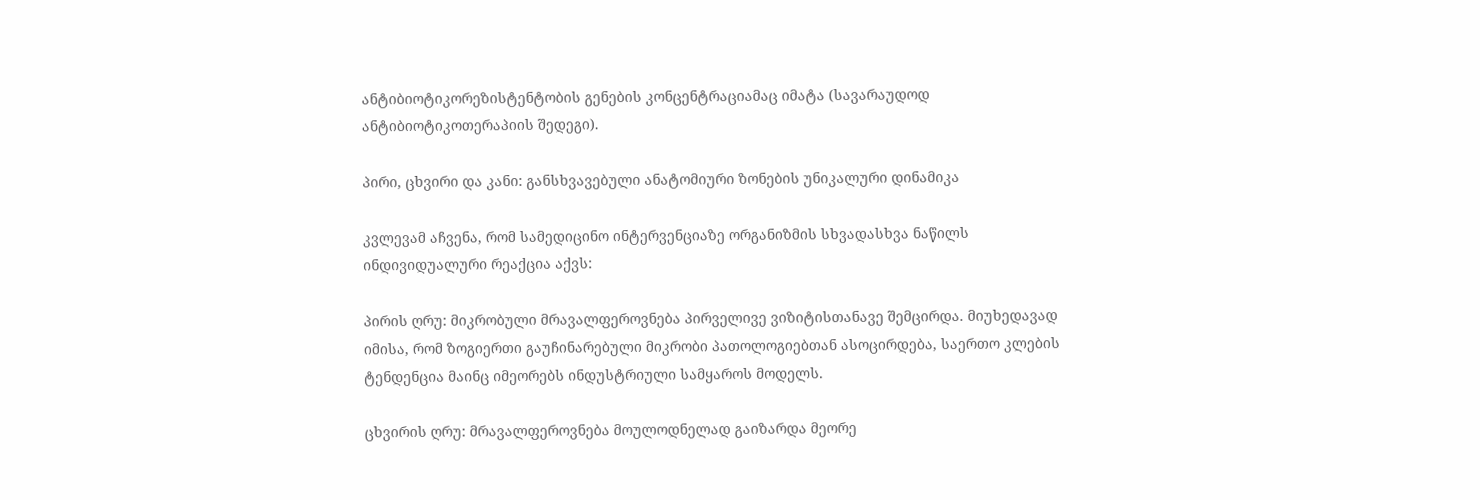ანტიბიოტიკორეზისტენტობის გენების კონცენტრაციამაც იმატა (სავარაუდოდ ანტიბიოტიკოთერაპიის შედეგი).

პირი, ცხვირი და კანი: განსხვავებული ანატომიური ზონების უნიკალური დინამიკა

კვლევამ აჩვენა, რომ სამედიცინო ინტერვენციაზე ორგანიზმის სხვადასხვა ნაწილს ინდივიდუალური რეაქცია აქვს:

პირის ღრუ: მიკრობული მრავალფეროვნება პირველივე ვიზიტისთანავე შემცირდა. მიუხედავად იმისა, რომ ზოგიერთი გაუჩინარებული მიკრობი პათოლოგიებთან ასოცირდება, საერთო კლების ტენდენცია მაინც იმეორებს ინდუსტრიული სამყაროს მოდელს.

ცხვირის ღრუ: მრავალფეროვნება მოულოდნელად გაიზარდა მეორე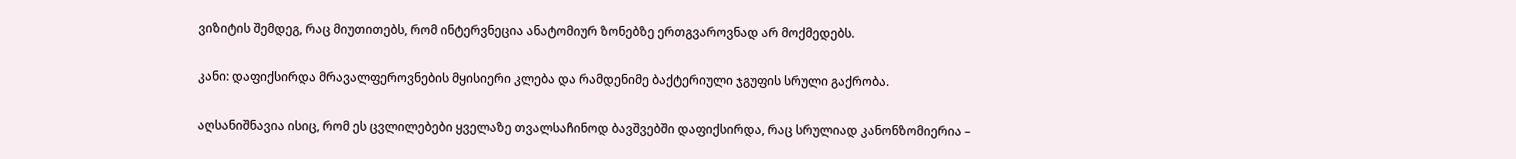ვიზიტის შემდეგ, რაც მიუთითებს, რომ ინტერვნეცია ანატომიურ ზონებზე ერთგვაროვნად არ მოქმედებს.

კანი: დაფიქსირდა მრავალფეროვნების მყისიერი კლება და რამდენიმე ბაქტერიული ჯგუფის სრული გაქრობა.

აღსანიშნავია ისიც, რომ ეს ცვლილებები ყველაზე თვალსაჩინოდ ბავშვებში დაფიქსირდა, რაც სრულიად კანონზომიერია –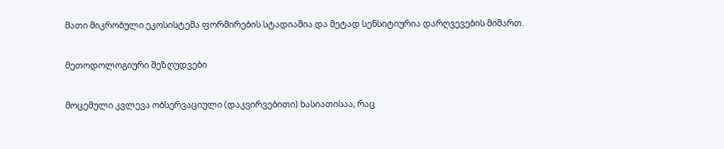მათი მიკრობული ეკოსისტემა ფორმირების სტადიაშია და მეტად სენსიტიურია დარღვევების მიმართ.

მეთოდოლოგიური შეზღუდვები

მოცემული კვლევა ობსერვაციული (დაკვირვებითი) ხასიათისაა, რაც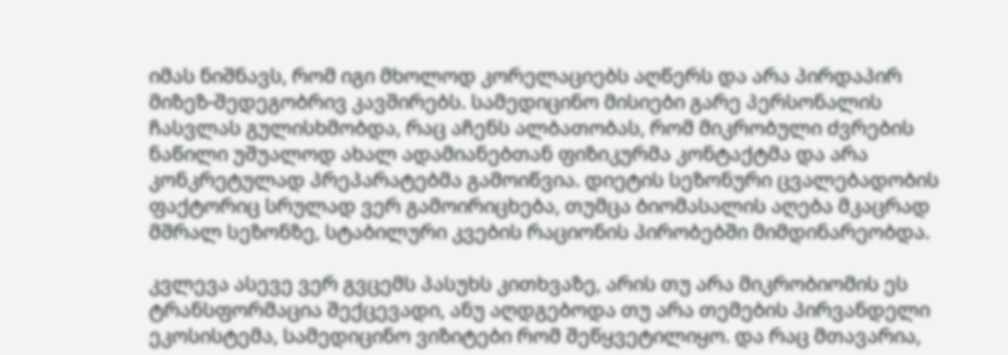იმას ნიშნავს, რომ იგი მხოლოდ კორელაციებს აღწერს და არა პირდაპირ მიზეზ-შედეგობრივ კავშირებს. სამედიცინო მისიები გარე პერსონალის ჩასვლას გულისხმობდა, რაც აჩენს ალბათობას, რომ მიკრობული ძვრების ნაწილი უშუალოდ ახალ ადამიანებთან ფიზიკურმა კონტაქტმა და არა კონკრეტულად პრეპარატებმა გამოიწვია. დიეტის სეზონური ცვალებადობის ფაქტორიც სრულად ვერ გამოირიცხება, თუმცა ბიომასალის აღება მკაცრად მშრალ სეზონზე, სტაბილური კვების რაციონის პირობებში მიმდინარეობდა.

კვლევა ასევე ვერ გვცემს პასუხს კითხვაზე, არის თუ არა მიკრობიომის ეს ტრანსფორმაცია შექცევადი, ანუ აღდგებოდა თუ არა თემების პირვანდელი ეკოსისტემა, სამედიცინო ვიზიტები რომ შეწყვეტილიყო. და რაც მთავარია,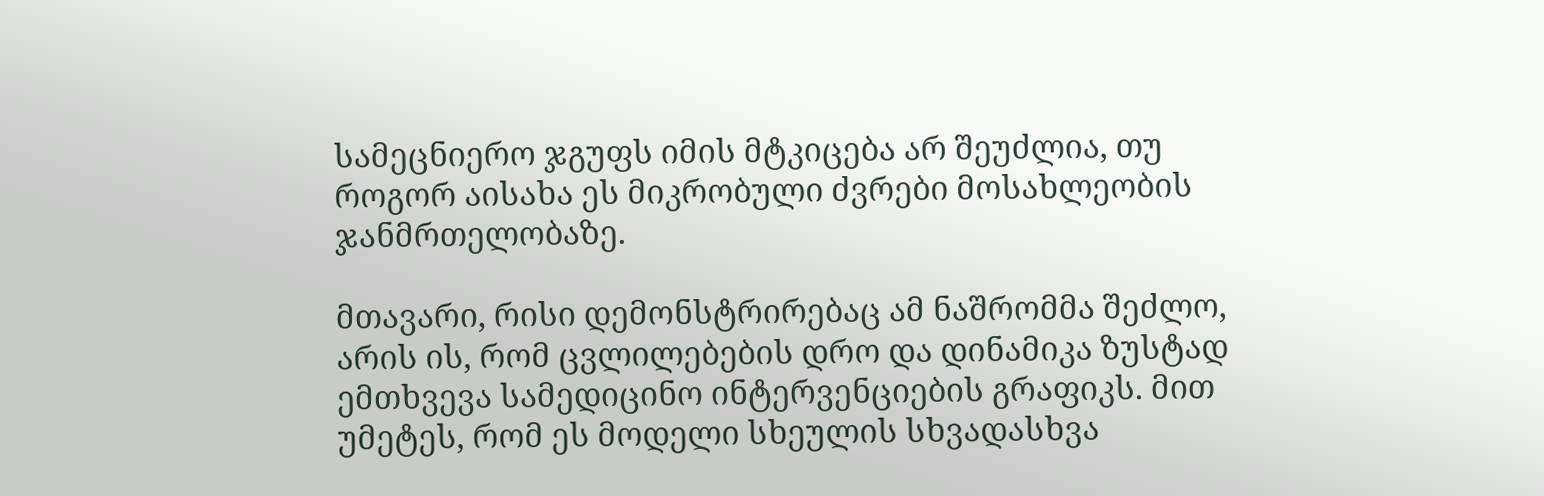სამეცნიერო ჯგუფს იმის მტკიცება არ შეუძლია, თუ როგორ აისახა ეს მიკრობული ძვრები მოსახლეობის ჯანმრთელობაზე.

მთავარი, რისი დემონსტრირებაც ამ ნაშრომმა შეძლო, არის ის, რომ ცვლილებების დრო და დინამიკა ზუსტად ემთხვევა სამედიცინო ინტერვენციების გრაფიკს. მით უმეტეს, რომ ეს მოდელი სხეულის სხვადასხვა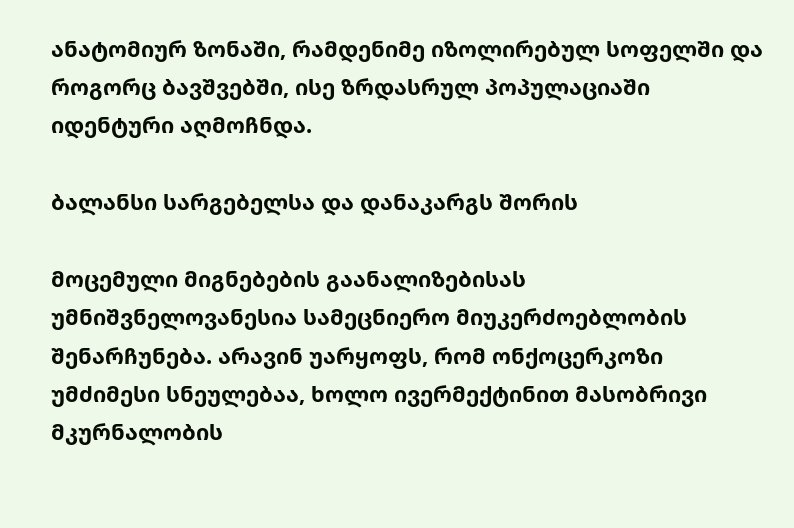ანატომიურ ზონაში, რამდენიმე იზოლირებულ სოფელში და როგორც ბავშვებში, ისე ზრდასრულ პოპულაციაში იდენტური აღმოჩნდა.

ბალანსი სარგებელსა და დანაკარგს შორის

მოცემული მიგნებების გაანალიზებისას უმნიშვნელოვანესია სამეცნიერო მიუკერძოებლობის შენარჩუნება. არავინ უარყოფს, რომ ონქოცერკოზი უმძიმესი სნეულებაა, ხოლო ივერმექტინით მასობრივი მკურნალობის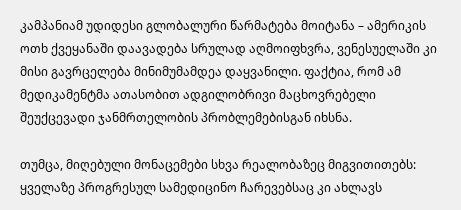კამპანიამ უდიდესი გლობალური წარმატება მოიტანა – ამერიკის ოთხ ქვეყანაში დაავადება სრულად აღმოიფხვრა, ვენესუელაში კი მისი გავრცელება მინიმუმამდეა დაყვანილი. ფაქტია, რომ ამ მედიკამენტმა ათასობით ადგილობრივი მაცხოვრებელი შეუქცევადი ჯანმრთელობის პრობლემებისგან იხსნა.

თუმცა, მიღებული მონაცემები სხვა რეალობაზეც მიგვითითებს: ყველაზე პროგრესულ სამედიცინო ჩარევებსაც კი ახლავს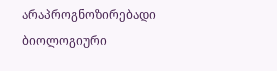არაპროგნოზირებადი ბიოლოგიური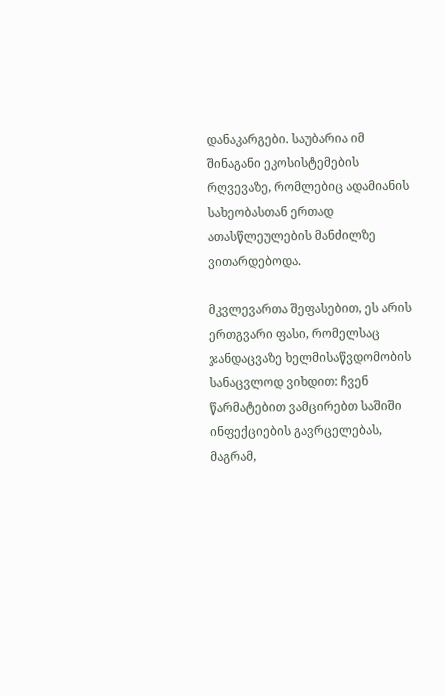დანაკარგები. საუბარია იმ შინაგანი ეკოსისტემების რღვევაზე, რომლებიც ადამიანის სახეობასთან ერთად ათასწლეულების მანძილზე ვითარდებოდა.

მკვლევართა შეფასებით, ეს არის ერთგვარი ფასი, რომელსაც ჯანდაცვაზე ხელმისაწვდომობის სანაცვლოდ ვიხდით: ჩვენ წარმატებით ვამცირებთ საშიში ინფექციების გავრცელებას, მაგრამ,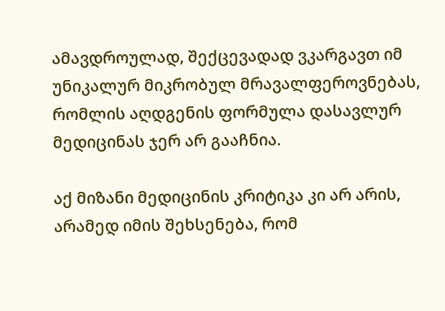ამავდროულად, შექცევადად ვკარგავთ იმ უნიკალურ მიკრობულ მრავალფეროვნებას, რომლის აღდგენის ფორმულა დასავლურ მედიცინას ჯერ არ გააჩნია.

აქ მიზანი მედიცინის კრიტიკა კი არ არის, არამედ იმის შეხსენება, რომ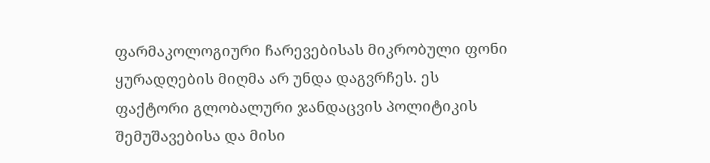ფარმაკოლოგიური ჩარევებისას მიკრობული ფონი ყურადღების მიღმა არ უნდა დაგვრჩეს. ეს ფაქტორი გლობალური ჯანდაცვის პოლიტიკის შემუშავებისა და მისი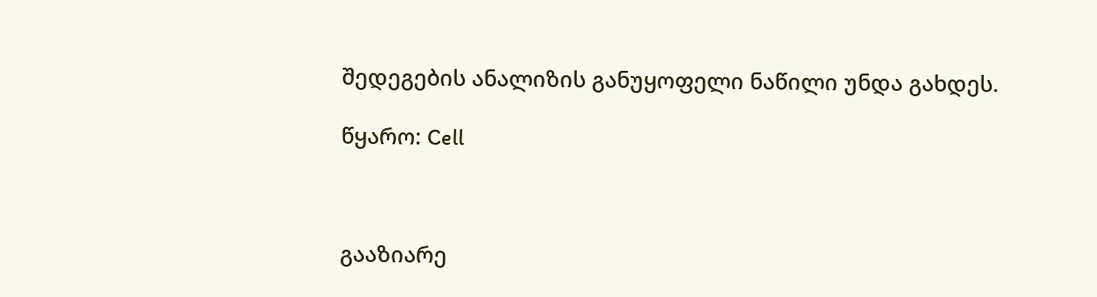შედეგების ანალიზის განუყოფელი ნაწილი უნდა გახდეს.

წყარო: Cell



გააზიარე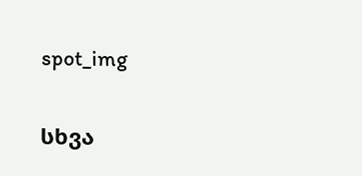spot_img

სხვა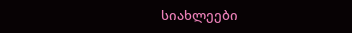სიახლეები